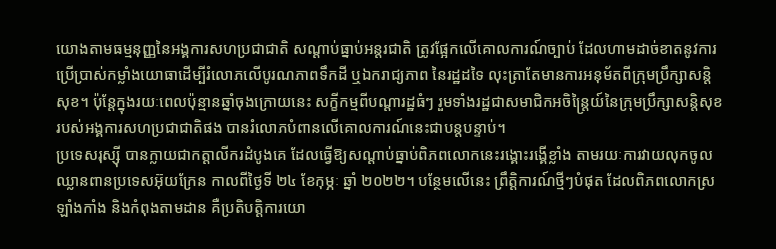យោងតាមធម្មនុញ្ញនៃអង្គការសហប្រជាជាតិ សណ្តាប់ធ្នាប់អន្តរជាតិ ត្រូវផ្អែកលើគោលការណ៍ច្បាប់ ដែលហាមដាច់ខាតនូវការប្រើប្រាស់កម្លាំងយោធាដើម្បីរំលោភលើបូរណភាពទឹកដី ឬឯករាជ្យភាព នៃរដ្ឋដទៃ លុះត្រាតែមានការអនុម័តពីក្រុមប្រឹក្សាសន្តិសុខ។ ប៉ុន្តែក្នុងរយៈពេលប៉ុន្មានឆ្នាំចុងក្រោយនេះ សក្ខីកម្មពីបណ្ដារដ្ឋធំៗ រួមទាំងរដ្ឋជាសមាជិកអចិន្រ្តៃយ៍នៃក្រុមប្រឹក្សាសន្តិសុខរបស់អង្គការសហប្រជាជាតិផង បានរំលោភបំពានលើគោលការណ៍នេះជាបន្តបន្ទាប់។
ប្រទេសរុស្ស៊ី បានក្លាយជាកត្តាលីករដំបូងគេ ដែលធ្វើឱ្យសណ្តាប់ធ្នាប់ពិភពលោកនេះរង្គោះរង្គើខ្លាំង តាមរយៈការវាយលុកចូលឈ្លានពានប្រទេសអ៊ុយក្រែន កាលពីថ្ងៃទី ២៤ ខែកុម្ភៈ ឆ្នាំ ២០២២។ បន្ថែមលើនេះ ព្រឹត្តិការណ៍ថ្មីៗបំផុត ដែលពិភពលោកស្រឡាំងកាំង និងកំពុងតាមដាន គឺប្រតិបត្តិការយោ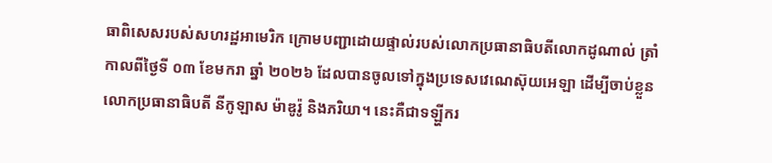ធាពិសេសរបស់សហរដ្ឋអាមេរិក ក្រោមបញ្ជាដោយផ្ទាល់របស់លោកប្រធានាធិបតីលោកដូណាល់ ត្រាំ កាលពីថ្ងៃទី ០៣ ខែមករា ឆ្នាំ ២០២៦ ដែលបានចូលទៅក្នុងប្រទេសវេណេស៊ុយអេឡា ដើម្បីចាប់ខ្លួនលោកប្រធានាធិបតី នីកូឡាស ម៉ាឌូរ៉ូ និងភរិយា។ នេះគឺជាទឡ្ហីករ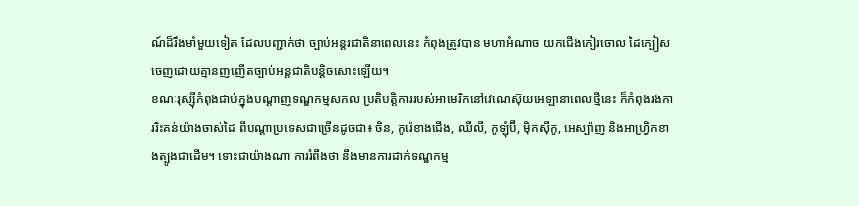ណ៍ដ៏រឹងមាំមួយទៀត ដែលបញ្ជាក់ថា ច្បាប់អន្តរជាតិនាពេលនេះ កំពុងត្រូវបាន មហាអំណាច យកជើងកៀរចោល ដៃក្បៀសចេញដោយគ្មានញញើតច្បាប់អន្តជាតិបន្ដិចសោះឡើយ។
ខណៈរុស្ស៊ីកំពុងជាប់ក្នុងបណ្តាញទណ្ឌកម្មសកល ប្រតិបត្តិការរបស់អាមេរិកនៅវេណេស៊ុយអេឡានាពេលថ្មីនេះ ក៏កំពុងរងការរិះគន់យ៉ាងចាស់ដៃ ពីបណ្តាប្រទេសជាច្រើនដូចជា៖ ចិន, កូរ៉េខាងជើង, ឈីលី, កូឡុំប៊ី, ម៉ិកស៊ីកូ, អេស្ប៉ាញ និងអាហ្វ្រិកខាងត្បូងជាដើម។ ទោះជាយ៉ាងណា ការរំពឹងថា នឹងមានការដាក់ទណ្ឌកម្ម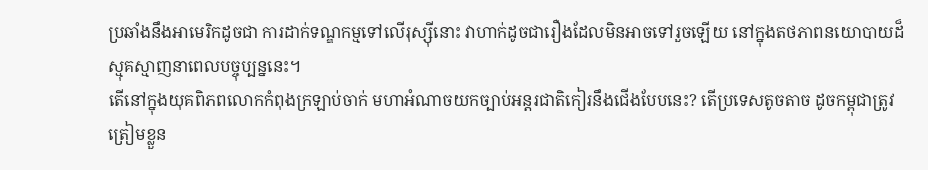ប្រឆាំងនឹងអាមេរិកដូចជា ការដាក់ទណ្ឌកម្មទៅលើរុស្ស៊ីនោះ វាហាក់ដូចជារឿងដែលមិនអាចទៅរួចឡើយ នៅក្នុងតថភាពនយោបាយដ៏ស្មុគស្មាញនាពេលបច្ចុប្បន្ននេះ។
តើនៅក្នុងយុគពិភពលោកកំពុងក្រឡាប់ចាក់ មហាអំណាចយកច្បាប់អន្តរជាតិកៀរនឹងជើងបែបនេះ? តើប្រទេសតូចតាច ដូចកម្ពុជាត្រូវត្រៀមខ្លួន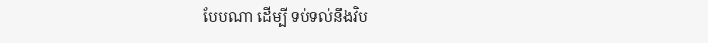បែបណា ដើម្បី ទប់ទល់នឹងវិប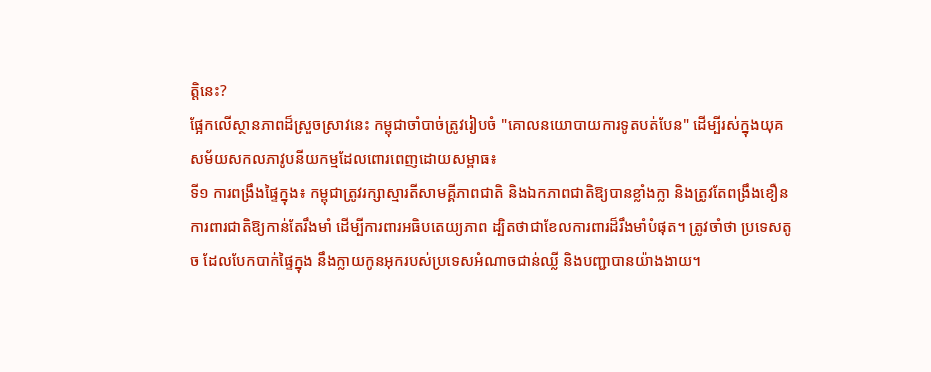ត្តិនេះ?
ផ្អែកលើស្ថានភាពដ៏ស្រួចស្រាវនេះ កម្ពុជាចាំបាច់ត្រូវរៀបចំ "គោលនយោបាយការទូតបត់បែន" ដើម្បីរស់ក្នុងយុគសម័យសកលភាវូបនីយកម្មដែលពោរពេញដោយសម្ពាធ៖
ទី១ ការពង្រឹងផ្ទៃក្នុង៖ កម្ពុជាត្រូវរក្សាស្មារតីសាមគ្គីភាពជាតិ និងឯកភាពជាតិឱ្យបានខ្លាំងក្លា និងត្រូវតែពង្រឹងខឿនការពារជាតិឱ្យកាន់តែរឹងមាំ ដើម្បីការពារអធិបតេយ្យភាព ដ្បិតថាជាខែលការពារដ៏រឹងមាំបំផុត។ ត្រូវចាំថា ប្រទេសតូច ដែលបែកបាក់ផ្ទៃក្នុង នឹងក្លាយកូនអុករបស់ប្រទេសអំណាចជាន់ឈ្លី និងបញ្ជាបានយ៉ាងងាយ។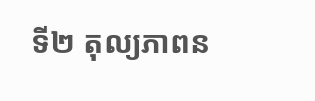ទី២ តុល្យភាពន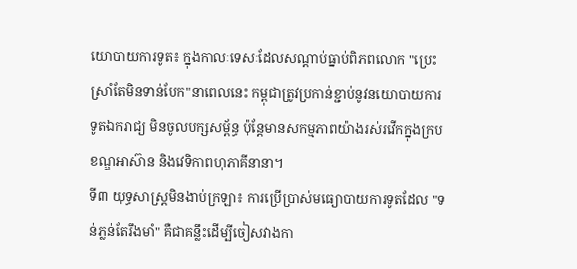យោបាយការទូត៖ ក្នុងកាលៈទេសៈដែលសណ្តាប់ធ្នាប់ពិភពលោក "ប្រេះស្រាំតែមិនទាន់បែក"នាពេលនេះ កម្ពុជាត្រូវប្រកាន់ខ្ជាប់នូវនយោបាយការទូតឯករាជ្យ មិនចូលបក្សសម្ព័ន្ធ ប៉ុន្តែមានសកម្មភាពយ៉ាងរស់រវើកក្នុងក្របខណ្ឌអាស៊ាន និងវេទិកាពហុភាគីនានា។
ទី៣ យុទ្ធសាស្ត្រមិនងាប់ក្រឡា៖ ការប្រើប្រាស់មធ្យោបាយការទូតដែល "ទន់ភ្លន់តែរឹងមាំ" គឺជាគន្លឹះដើម្បីចៀសវាងកា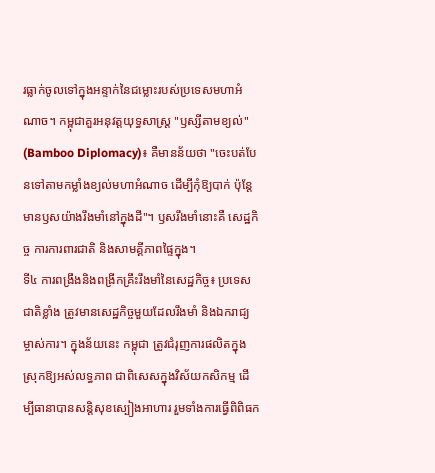រធ្លាក់ចូលទៅក្នុងអន្ទាក់នៃជម្លោះរបស់ប្រទេសមហាអំណាច។ កម្ពុជាគួរអនុវត្តយុទ្ធសាស្ត្រ "ឫស្សីតាមខ្យល់" (Bamboo Diplomacy)៖ គឺមានន័យថា "ចេះបត់បែនទៅតាមកម្លាំងខ្យល់មហាអំណាច ដើម្បីកុំឱ្យបាក់ ប៉ុន្តែមានឫសយ៉ាងរឹងមាំនៅក្នុងដី"។ ឫសរឹងមាំនោះគឺ សេដ្ឋកិច្ច ការការពារជាតិ និងសាមគ្គីភាពផ្ទៃក្នុង។
ទី៤ ការពង្រឹងនិងពង្រីកគ្រឹះរឹងមាំនៃសេដ្ឋកិច្ច៖ ប្រទេសជាតិខ្លាំង ត្រូវមានសេដ្ឋកិច្ចមួយដែលរឹងមាំ និងឯករាជ្យម្ចាស់ការ។ ក្នុងន័យនេះ កម្ពុជា ត្រូវជំរុញការផលិតក្នុងស្រុកឱ្យអស់លទ្ធភាព ជាពិសេសក្នុងវិស័យកសិកម្ម ដើម្បីធានាបានសន្ដិសុខស្បៀងអាហារ រួមទាំងការធ្វើពិពិធក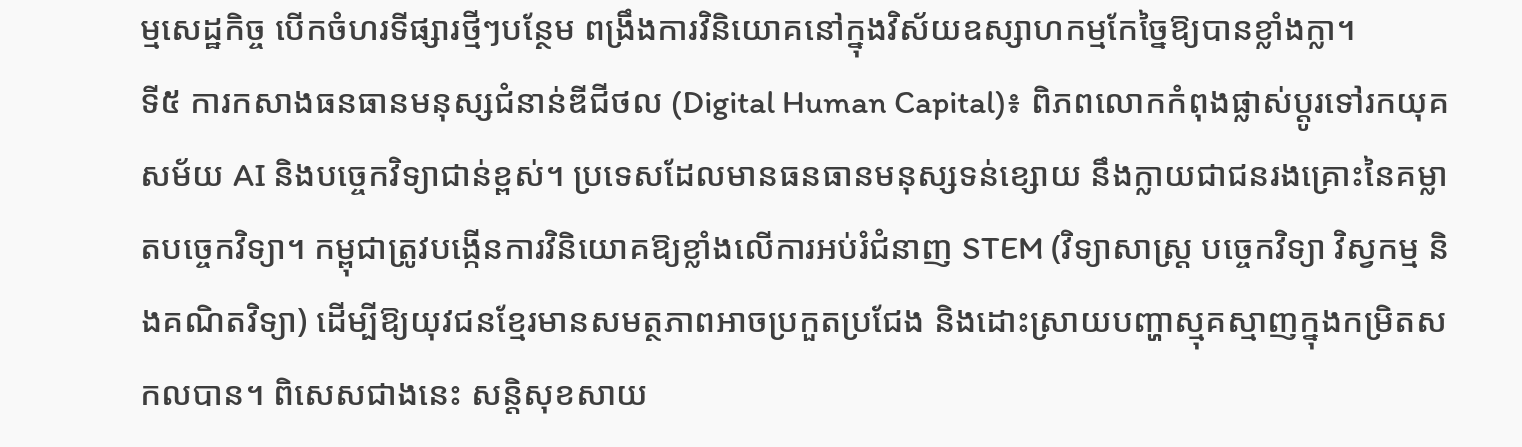ម្មសេដ្ឋកិច្ច បើកចំហរទីផ្សារថ្មីៗបន្ថែម ពង្រឹងការវិនិយោគនៅក្នុងវិស័យឧស្សាហកម្មកែច្នៃឱ្យបានខ្លាំងក្លា។
ទី៥ ការកសាងធនធានមនុស្សជំនាន់ឌីជីថល (Digital Human Capital)៖ ពិភពលោកកំពុងផ្លាស់ប្តូរទៅរកយុគសម័យ AI និងបច្ចេកវិទ្យាជាន់ខ្ពស់។ ប្រទេសដែលមានធនធានមនុស្សទន់ខ្សោយ នឹងក្លាយជាជនរងគ្រោះនៃគម្លាតបច្ចេកវិទ្យា។ កម្ពុជាត្រូវបង្កើនការវិនិយោគឱ្យខ្លាំងលើការអប់រំជំនាញ STEM (វិទ្យាសាស្ត្រ បច្ចេកវិទ្យា វិស្វកម្ម និងគណិតវិទ្យា) ដើម្បីឱ្យយុវជនខ្មែរមានសមត្ថភាពអាចប្រកួតប្រជែង និងដោះស្រាយបញ្ហាស្មុគស្មាញក្នុងកម្រិតសកលបាន។ ពិសេសជាងនេះ សន្ដិសុខសាយ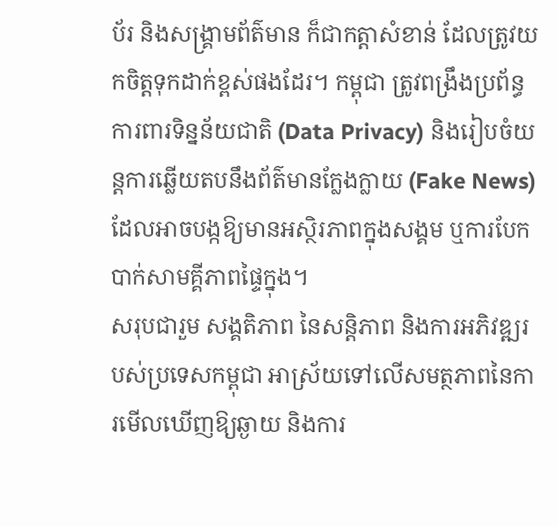ប័រ និងសង្គ្រាមព័ត៌មាន ក៏ជាកត្តាសំខាន់ ដែលត្រូវយកចិត្តទុកដាក់ខ្ពស់ផងដែរ។ កម្ពុជា ត្រូវពង្រឹងប្រព័ន្ធការពារទិន្នន័យជាតិ (Data Privacy) និងរៀបចំយន្តការឆ្លើយតបនឹងព័ត៌មានក្លែងក្លាយ (Fake News) ដែលអាចបង្កឱ្យមានអស្ថិរភាពក្នុងសង្គម ឬការបែកបាក់សាមគ្គីភាពផ្ទៃក្នុង។
សរុបជារួម សង្គតិភាព នៃសន្តិភាព និងការអភិវឌ្ឍរបស់ប្រទេសកម្ពុជា អាស្រ័យទៅលើសមត្ថភាពនៃការមើលឃើញឱ្យឆ្ងាយ និងការ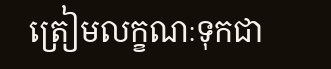ត្រៀមលក្ខណៈទុកជា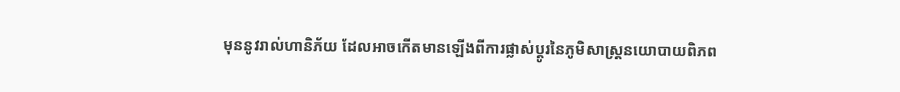មុននូវរាល់ហានិភ័យ ដែលអាចកើតមានឡើងពីការផ្លាស់ប្តូរនៃភូមិសាស្ត្រនយោបាយពិភព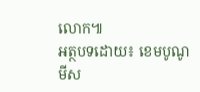លោក៕
អត្ថបទដោយ៖ ខេមបូណូមីស